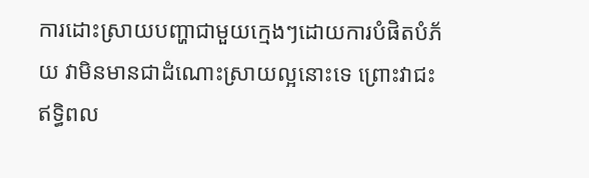ការដោះស្រាយបញ្ហាជាមួយក្មេងៗដោយការបំផិតបំភ័យ វាមិនមានជាដំណោះស្រាយល្អនោះទេ ព្រោះវាជះឥទ្ធិពល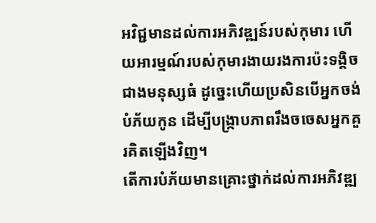អវិជ្ជមានដល់ការអភិវឌ្ឍន៍របស់កុមារ ហើយអារម្មណ៍របស់កុមារងាយរងការប៉ះទង្គិចជាងមនុស្សធំ ដូច្នេះហើយប្រសិនបើអ្នកចង់បំភ័យកូន ដើម្បីបង្ក្រាបភាពរឹងចចេសអ្នកគួរគិតឡើងវិញ។
តើការបំភ័យមានគ្រោះថ្នាក់ដល់ការអភិវឌ្ឍ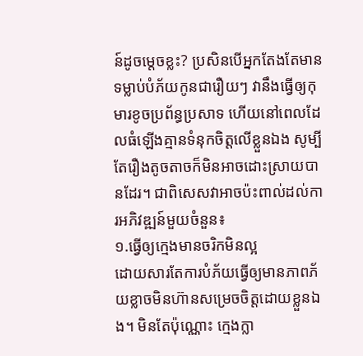ន៍ដូចម្តេចខ្លះ? ប្រសិនបើអ្នកតែងតែមានទម្លាប់បំភ័យកូនជារឿយៗ វានឹងធ្វើឲ្យកុមារខូចប្រព័ន្ធប្រសាទ ហើយនៅពេលដែលធំឡើងគ្មានទំនុកចិត្តលើខ្លួនឯង សូម្បីតែរឿងតូចតាចក៏មិនអាចដោះស្រាយបានដែរ។ ជាពិសេសវាអាចប៉ះពាល់ដល់ការអភិវឌ្ឍន៍មួយចំនួន៖
១.ធ្វើឲ្យក្មេងមានចរិកមិនល្អ
ដោយសារតែការបំភ័យធ្វើឲ្យមានភាពភ័យខ្លាចមិនហ៊ានសម្រេចចិត្តដោយខ្លួនឯង។ មិនតែប៉ុណ្ណោះ ក្មេងក្លា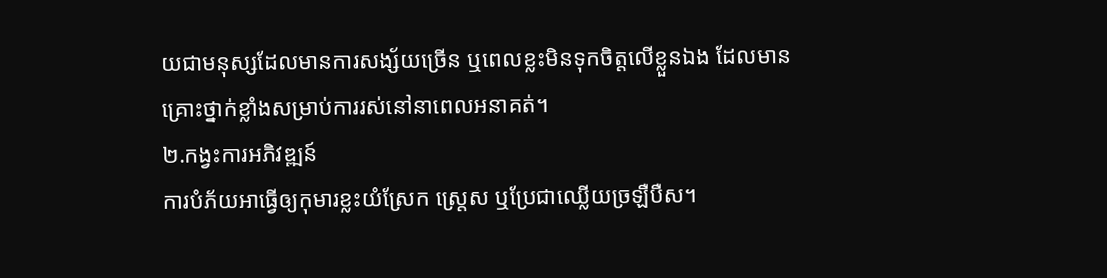យជាមនុស្សដែលមានការសង្ស័យច្រើន ឬពេលខ្លះមិនទុកចិត្តលើខ្លួនឯង ដែលមានគ្រោះថ្នាក់ខ្លាំងសម្រាប់ការរស់នៅនាពេលអនាគត់។
២.កង្វះការអភិវឌ្ឍន៍
ការបំភ័យអាធ្វើឲ្យកុមារខ្លះយំស្រែក ស្ត្រេស ឬប្រែជាឈ្លើយច្រឡឺបឺស។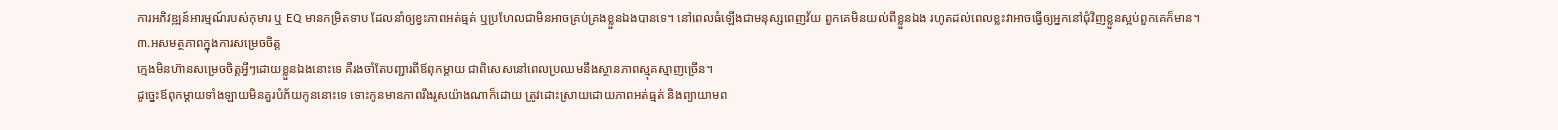ការអភិវឌ្ឍន៍អារម្មណ៍របស់កុមារ ឬ EQ មានកម្រិតទាប ដែលនាំឲ្យខ្វះភាពអត់ធ្មត់ ឬប្រហែលជាមិនអាចគ្រប់គ្រងខ្លួនឯងបានទេ។ នៅពេលធំឡើងជាមនុស្សពេញវ័យ ពួកគេមិនយល់ពីខ្លួនឯង រហូតដល់ពេលខ្លះវាអាចធ្វើឲ្យអ្នកនៅជុំវិញខ្លួនស្អប់ពួកគេក៏មាន។
៣.អសមត្ថភាពក្នុងការសម្រេចចិត្ត
ក្មេងមិនហ៊ានសម្រេចចិត្តអ្វីៗដោយខ្លួនឯងនោះទេ គឺរងចាំតែបញ្ជារពីឪពុកម្តាយ ជាពិសេសនៅពេលប្រឈមនឹងស្ថានភាពស្មុគស្មាញច្រើន។
ដូច្នេះឪពុកម្តាយទាំងឡាយមិនគួរបំភ័យកូននោះទេ ទោះកូនមានភាពរឹងរូសយ៉ាងណាក៏ដោយ ត្រូវដោះស្រាយដោយភាពអត់ធ្មត់ និងព្យាយាមព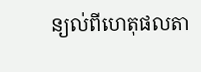ន្យល់ពីហេតុផលតា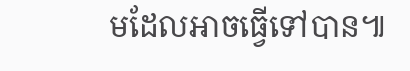មដែលអាចធ្វើទៅបាន៕